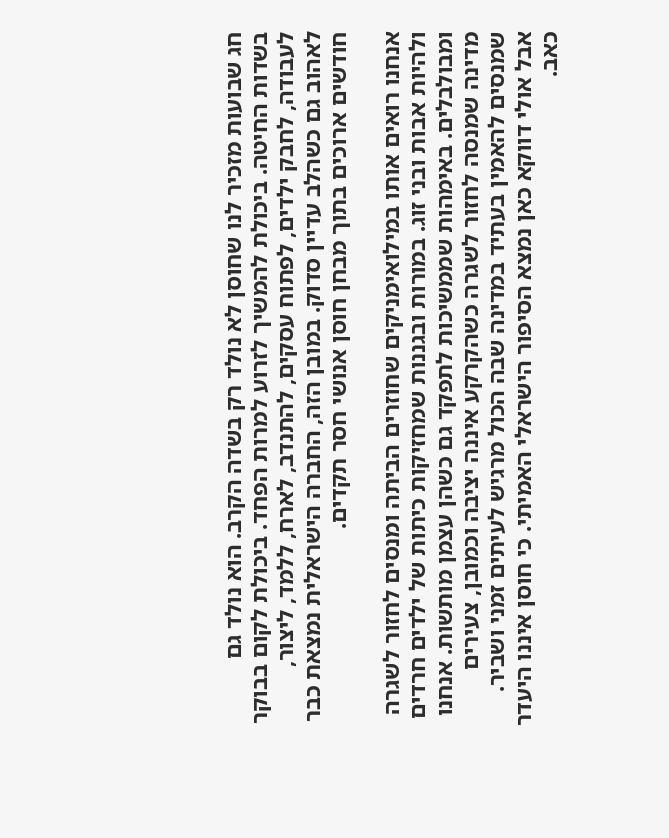חג שבועות מזכיר לנו שחוסן לא נולד רק בשדה הקרב. הוא נולד גם בשדות החיטה. ביכולת להמשיך לזרוע למרות הפחד. ביכולת לקום בבוקר לעבודה, לחבק ילדים, לפתוח עסקים, להתנדב, לארח, ללמד, ליצור, לאהוב גם כשהלב עדיין סדוק. במובן הזה, החברה הישראלית נמצאת כבר חודשים ארוכים בתוך מבחן חוסן אנושי חסר תקדים.

אנחנו רואים אותו במילואימניקים שחוזרים הביתה ומנסים לחזור לשגרה ולהיות אבות ובני זוג. במורות ובגננות שמחזיקות כיתות של ילדים חרדים ומבולבלים. באימהות שממשיכות לתפקד גם כשהן עצמן מותשות. אנחנו מדינה שמנסה לחזור לשגרה כשהקרקע איננה יציבה וכמובן, צעירים שמנסים להאמין בעתיד במדינה שבה הכול מרגיש לעיתים זמני ושביר. אבל אולי דווקא כאן נמצא הסיפור הישראלי האמיתי. כי חוסן איננו היעדר כאב.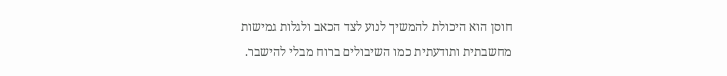חוסן הוא היכולת להמשיך לנוע לצד הכאב ולגלות גמישות מחשבתית ותודעתית כמו השיבולים ברוח מבלי להישבר.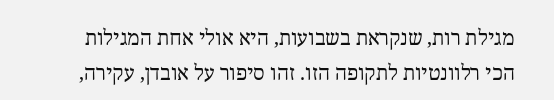מגילת רות, שנקראת בשבועות, היא אולי אחת המגילות הכי רלוונטיות לתקופה הזו. זהו סיפור על אובדן, עקירה,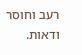רעב וחוסר ודאות.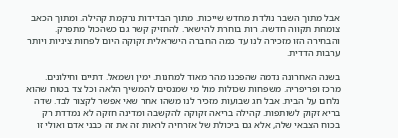אבל מתוך השבר נולדת מחדש שייכות. מתוך הבדידות נרקמת קהילה. ומתוך הכאב צומחת תקווה חדשה. רות בוחרת להישאר. להחזיק קשר גם כשהכול מתפרק. והבחירה הזו מזכירה לנו עד כמה החברה הישראלית זקוקה היום לפחות ציניות ויותר ערבות הדדית.

בשנה האחרונה נדמה שהפכנו מהר מאוד למחנות. ימין ושמאל. דתיים וחילונים. מרכז ופריפריה. משפחות שכולות מול מי שמנסים להמשיך הלאה וכל צד בטוח שהוא נלחם על הבית. אבל חג שבועות מזכיר לנו משהו אחר שאי אפשר לקצור לבד. שדה בריא זקוק לשותפות. קהילה בריאה זקוקה להקשבה ומדינה חזקה לא נמדדת רק בכוח הצבאי שלה, אלא גם ביכולת של אזרחיה לראות זה את זה כבני אדם ואולי זו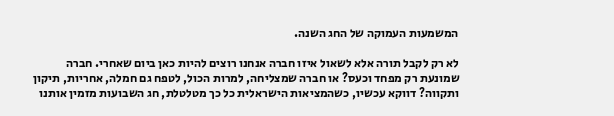המשמעות העמוקה של החג השנה.

לא רק לקבל תורה אלא לשאול איזו חברה אנחנו רוצים להיות כאן ביום שאחרי. חברה שמונעת רק מפחד וכעס? או חברה שמצליחה, למרות הכול, לטפח גם חמלה, אחריות, תיקון ותקווה? דווקא עכשיו, כשהמציאות הישראלית כל כך מטלטלת, חג השבועות מזמין אותנו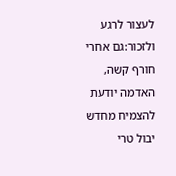לעצור לרגע ולזכור:גם אחרי חורף קשה, האדמה יודעת להצמיח מחדש יבול טרי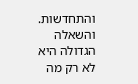והתחדשות. והשאלה הגדולה היא לא רק מה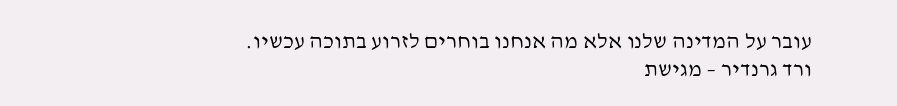עובר על המדינה שלנו אלא מה אנחנו בוחרים לזרוע בתוכה עכשיו.
ורד גרנדיר – מגישת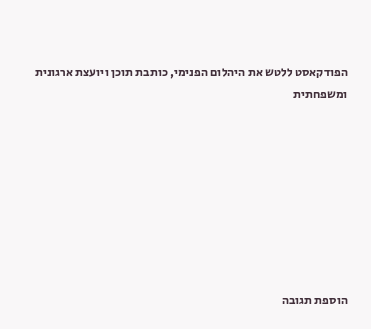הפודקאסט ללטש את היהלום הפנימי, כותבת תוכן ויועצת ארגונית ומשפחתית








הוספת תגובה